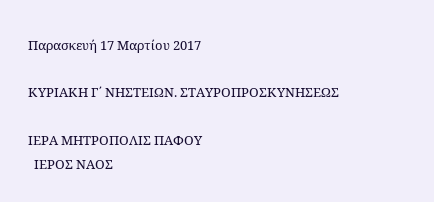Παρασκευή 17 Μαρτίου 2017

ΚΥΡΙΑΚΗ Γ΄ ΝΗΣΤΕΙΩΝ. ΣΤΑΥΡΟΠΡΟΣΚΥΝΗΣΕΩΣ

ΙΕΡΑ ΜΗΤΡΟΠΟΛΙΣ ΠΑΦΟΥ
  ΙΕΡΟΣ ΝΑΟΣ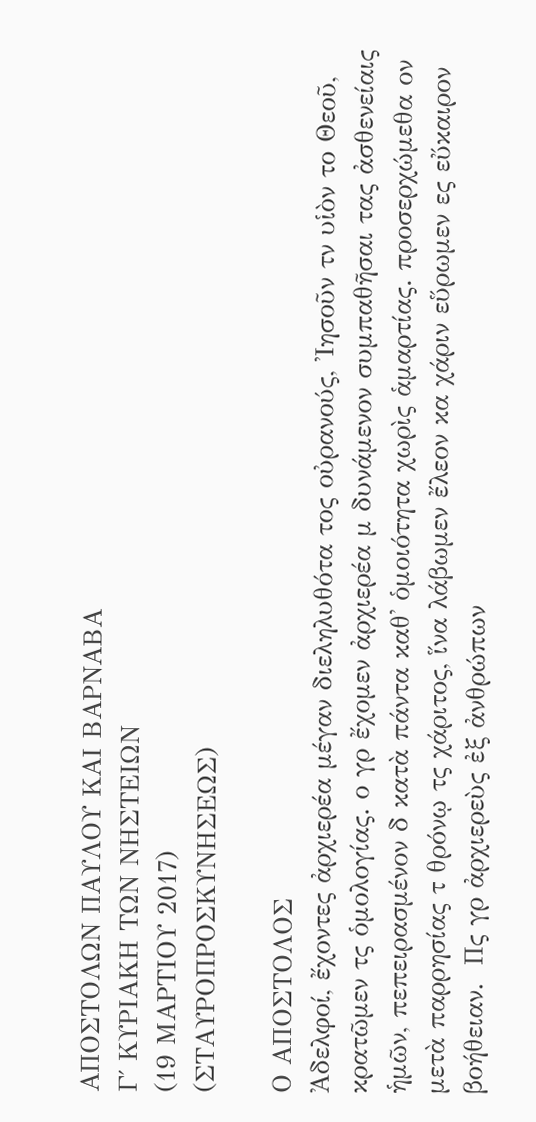ΑΠΟΣΤΟΛΩΝ ΠΑΥΛΟΥ ΚΑΙ ΒΑΡΝΑΒΑ
Γ΄ ΚΥΡΙΑΚΗ ΤΩΝ ΝΗΣΤΕΙΩΝ
(19 ΜΑΡΤΙΟΥ 2017)
(ΣΤΑΥΡΟΠΡΟΣΚΥΝΗΣΕΩΣ)

Ο ΑΠΟΣΤΟΛΟΣ
Ἀδελφοί, ἔχοντες ἀρχιερέα μέγαν διεληλυθότα τος οὐρανούς, Ἰησοῦν τν υἱὸν το Θεοῦ, κρατῶμεν τς ὁμολογίας. ο γρ ἔχομεν ἀρχιερέα μ δυνάμενον συμπαθῆσαι τας ἀσθενείαις ἡμῶν, πεπειρασμένον δ κατὰ πάντα καθ' ὁμοιότητα χωρὶς ἁμαρτίας. προσερχώμεθα ον μετὰ παρρησίας τ θρόνῳ τς χάριτος, ἵνα λάβωμεν ἔλεον κα χάριν εὕρωμεν ες εὔκαιρον βοήθειαν.  Πς γρ ἀρχιερεὺς ἐξ ἀνθρώπων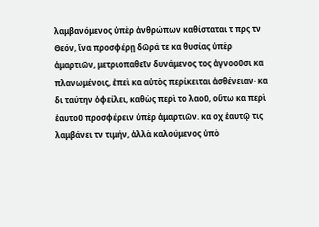λαμβανόμενος ὑπὲρ ἀνθρώπων καθίσταται τ πρς τν Θεόν, ἵνα προσφέρῃ δῶρά τε κα θυσίας ὑπὲρ ἁμαρτιῶν, μετριοπαθεῖν δυνάμενος τος ἀγνοοῦσι κα πλανωμένοις, ἐπεὶ κα αὐτὸς περίκειται ἀσθένειαν· κα δι ταύτην ὀφείλει, καθὼς περὶ το λαοῦ, οὕτω κα περὶ ἑαυτοῦ προσφέρειν ὑπὲρ ἁμαρτιῶν. κα οχ ἑαυτῷ τις λαμβάνει τν τιμήν, ἀλλὰ καλούμενος ὑπὸ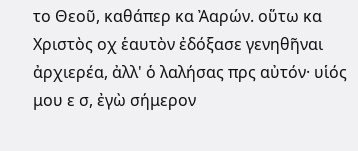το Θεοῦ, καθάπερ κα Ἀαρών. οὕτω κα Χριστὸς οχ ἑαυτὸν ἐδόξασε γενηθῆναι ἀρχιερέα, ἀλλ' ὁ λαλήσας πρς αὐτόν· υἱός μου ε σ, ἐγὼ σήμερον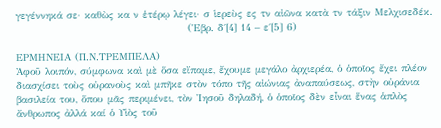γεγέννηκά σε· καθὼς κα ν ἑτέρῳ λέγει· σ ἱερεὺς ες τν αἰῶνα κατὰ τν τάξιν Μελχισεδέκ.
                                           (Ἑβρ. δ΄[4] 14 – ε΄[5] 6)

ΕΡΜΗΝΕΙΑ (Π.Ν.ΤΡΕΜΠΕΛΑ)
Ἀφοῦ λοιπόν, σύμφωνα καὶ μὲ ὅσα εἴπαμε, ἔχουμε μεγάλο ἀρχιερέα, ὁ ὁποῖος ἔχει πλέον διασχίσει τοὺς οὐρανοὺς καὶ μπῆκε στὸν τόπο τῆς αἰώνιας ἀναπαύσεως, στὴν οὐράνια βασιλεία του, ὅπου μᾶς περιμένει, τὸν Ἰησοῦ δηλαδή, ὁ ὁποῖος δὲν εἶναι ἕνας ἁπλὸς ἄνθρωπος ἀλλά καί ὁ Υἱὸς τοῦ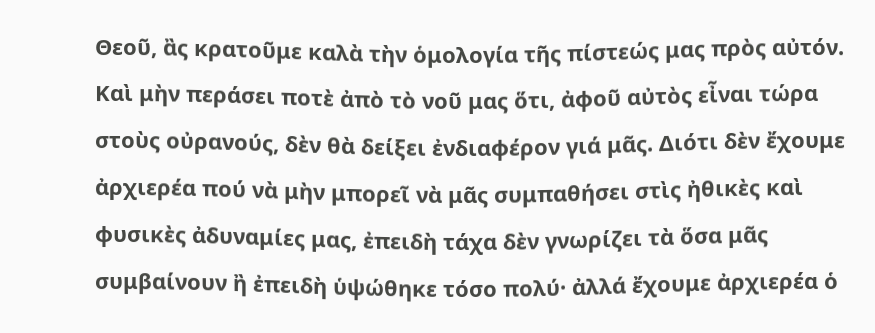Θεοῦ, ἂς κρατοῦμε καλὰ τὴν ὁμολογία τῆς πίστεώς μας πρὸς αὐτόν. Καὶ μὴν περάσει ποτὲ ἀπὸ τὸ νοῦ μας ὅτι, ἀφοῦ αὐτὸς εἶναι τώρα στοὺς οὐρανούς, δὲν θὰ δείξει ἐνδιαφέρον γιά μᾶς. Διότι δὲν ἔχουμε ἀρχιερέα πού νὰ μὴν μπορεῖ νὰ μᾶς συμπαθήσει στὶς ἠθικὲς καὶ φυσικὲς ἀδυναμίες μας, ἐπειδὴ τάχα δὲν γνωρίζει τὰ ὅσα μᾶς συμβαίνουν ἢ ἐπειδὴ ὑψώθηκε τόσο πολύ· ἀλλά ἔχουμε ἀρχιερέα ὁ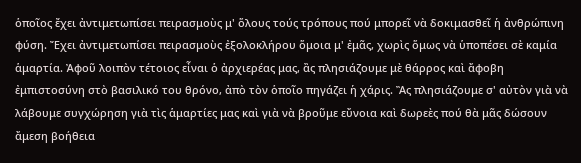ὁποῖος ἔχει ἀντιμετωπίσει πειρασμοὺς μ' ὅλους τούς τρόπους πού μπορεῖ νὰ δοκιμασθεῖ ἡ ἀνθρώπινη φύση. Ἔχει ἀντιμετωπίσει πειρασμοὺς ἐξολοκλήρου ὅμοια μ' ἐμᾶς, χωρὶς ὅμως νὰ ὑποπέσει σὲ καμία ἁμαρτία. Ἀφοῦ λοιπὸν τέτοιος εἶναι ὁ ἀρχιερέας μας, ἂς πλησιάζουμε μὲ θάρρος καὶ ἄφοβη ἐμπιστοσύνη στὸ βασιλικό του θρόνο, ἀπὸ τὸν ὁποῖο πηγάζει ἡ χάρις. Ἂς πλησιάζουμε σ' αὐτὸν γιὰ νὰ λάβουμε συγχώρηση γιὰ τὶς ἁμαρτίες μας καὶ γιὰ νὰ βροῦμε εὔνοια καὶ δωρεὲς πού θὰ μᾶς δώσουν ἄμεση βοήθεια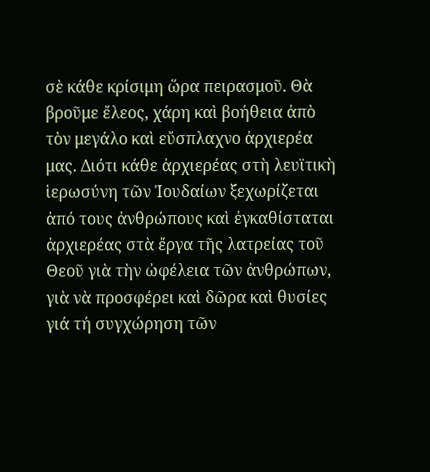σὲ κάθε κρίσιμη ὥρα πειρασμοῦ. Θὰ βροῦμε ἔλεος, χάρη καὶ βοήθεια ἀπὸ τὸν μεγάλο καὶ εὔσπλαχνο ἀρχιερέα μας. Διότι κάθε ἀρχιερέας στὴ λευϊτικὴ ἱερωσύνη τῶν Ἰουδαίων ξεχωρίζεται ἀπό τους ἀνθρώπους καὶ ἐγκαθίσταται ἀρχιερέας στὰ ἔργα τῆς λατρείας τοῦ Θεοῦ γιὰ τὴν ὠφέλεια τῶν ἀνθρώπων, γιὰ νὰ προσφέρει καὶ δῶρα καὶ θυσίες γιά τή συγχώρηση τῶν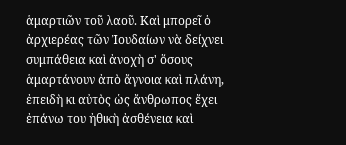ἁμαρτιῶν τοῦ λαοῦ. Καὶ μπορεῖ ὁ ἀρχιερέας τῶν Ἰουδαίων νὰ δείχνει συμπάθεια καὶ ἀνοχὴ σ' ὅσους ἁμαρτάνουν ἀπὸ ἄγνοια καὶ πλάνη, ἐπειδὴ κι αὐτὸς ὡς ἄνθρωπος ἔχει ἐπάνω του ἠθικὴ ἀσθένεια καὶ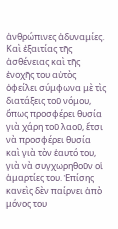ἀνθρώπινες ἀδυναμίες. Καὶ ἐξαιτίας τῆς ἀσθένειας καὶ τῆς ἐνοχῆς του αὐτὸς ὀφείλει σύμφωνα μὲ τὶς διατάξεις τοῦ νόμου, ὅπως προσφέρει θυσία γιὰ χάρη τοῦ λαοῦ, ἔτσι νὰ προσφέρει θυσία καὶ γιὰ τὸν ἑαυτό του, γιὰ νὰ συγχωρηθοῦν οἱ ἁμαρτίες του. Ἐπίσης κανεὶς δὲν παίρνει ἀπὸ μόνος του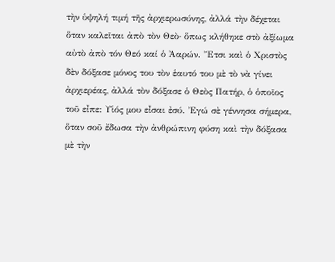τὴν ὑψηλή τιμή τῆς ἀρχιερωσύνης, ἀλλά τὴν δέχεται ὅταν καλεῖται ἀπὸ τὸν Θεὸ· ὅπως κλήθηκε στὸ ἀξίωμα αὐτὸ ἀπὸ τόν Θεό καί ὁ Ἀαρών. Ἔτσι καὶ ὁ Χριστὸς δὲν δόξασε μόνος του τὸν ἑαυτό του μὲ τὸ νὰ γίνει ἀρχιερέας, ἀλλά τὸν δόξασε ὁ Θεὸς Πατήρ, ὁ ὁποῖος τοῦ εἶπε: Υἱός μου εἶσαι ἐσύ. Ἐγώ σὲ γέννησα σήμερα, ὅταν σοῦ ἔδωσα τὴν ἀνθρώπινη φύση καὶ τὴν δόξασα μὲ τὴν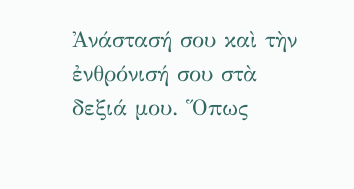Ἀνάστασή σου καὶ τὴν ἐνθρόνισή σου στὰ δεξιά μου. Ὅπως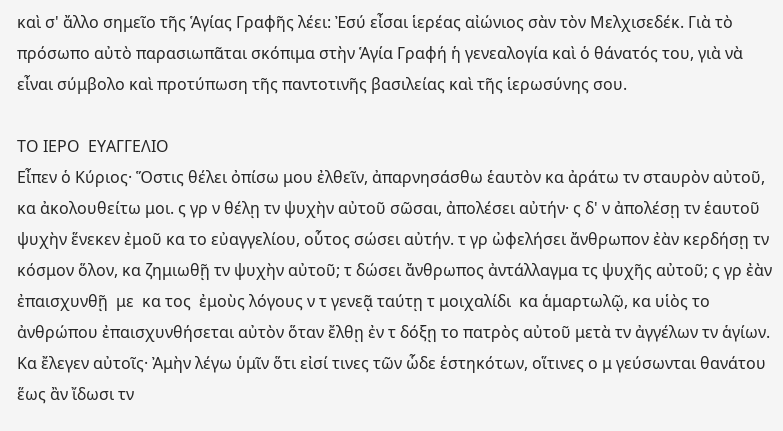καὶ σ' ἄλλο σημεῖο τῆς Ἁγίας Γραφῆς λέει: Ἐσύ εἶσαι ἱερέας αἰώνιος σὰν τὸν Μελχισεδέκ. Γιὰ τὸ πρόσωπο αὐτὸ παρασιωπᾶται σκόπιμα στὴν Ἁγία Γραφή ἡ γενεαλογία καὶ ὁ θάνατός του, γιὰ νὰ εἶναι σύμβολο καὶ προτύπωση τῆς παντοτινῆς βασιλείας καὶ τῆς ἱερωσύνης σου.

ΤΟ ΙΕΡΟ  ΕΥΑΓΓΕΛΙΟ
Εἶπεν ὁ Κύριος· Ὅστις θέλει ὀπίσω μου ἐλθεῖν, ἀπαρνησάσθω ἑαυτὸν κα ἀράτω τν σταυρὸν αὐτοῦ, κα ἀκολουθείτω μοι. ς γρ ν θέλῃ τν ψυχὴν αὐτοῦ σῶσαι, ἀπολέσει αὐτήν· ς δ' ν ἀπολέσῃ τν ἑαυτοῦ ψυχὴν ἕνεκεν ἐμοῦ κα το εὐαγγελίου, οὗτος σώσει αὐτήν. τ γρ ὠφελήσει ἄνθρωπον ἐὰν κερδήσῃ τν κόσμον ὅλον, κα ζημιωθῇ τν ψυχὴν αὐτοῦ; τ δώσει ἄνθρωπος ἀντάλλαγμα τς ψυχῆς αὐτοῦ; ς γρ ἐὰν ἐπαισχυνθῇ  με  κα τος  ἐμοὺς λόγους ν τ γενεᾷ ταύτῃ τ μοιχαλίδι  κα ἁμαρτωλῷ, κα υἱὸς το ἀνθρώπου ἐπαισχυνθήσεται αὐτὸν ὅταν ἔλθῃ ἐν τ δόξῃ το πατρὸς αὐτοῦ μετὰ τν ἀγγέλων τν ἁγίων. Κα ἔλεγεν αὐτοῖς· Ἀμὴν λέγω ὑμῖν ὅτι εἰσί τινες τῶν ὧδε ἑστηκότων, οἵτινες ο μ γεύσωνται θανάτου ἕως ἂν ἴδωσι τν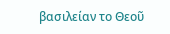βασιλείαν το Θεοῦ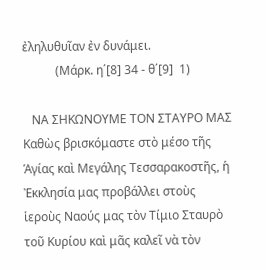ἐληλυθυῖαν ἐν δυνάμει.
           (Μάρκ. η΄[8] 34 - θ΄[9]  1)

   ΝΑ ΣΗΚΩΝΟΥΜΕ ΤΟΝ ΣΤΑΥΡΟ ΜΑΣ
Καθὼς βρισκόμαστε στὸ μέσο τῆς Ἁγίας καὶ Μεγάλης Τεσσαρακοστῆς, ἡ Ἐκκλησία μας προβάλλει στοὺς ἱεροὺς Ναούς μας τὸν Τίμιο Σταυρὸ τοῦ Κυρίου καὶ μᾶς καλεῖ νὰ τὸν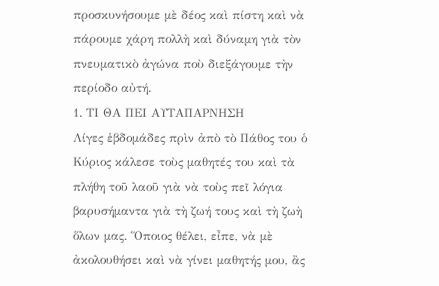προσκυνήσουμε μὲ δέος καὶ πίστη καὶ νὰ πάρουμε χάρη πολλὴ καὶ δύναμη γιὰ τὸν πνευματικὸ ἀγώνα ποὺ διεξάγουμε τὴν περίοδο αὐτή.
1. ΤΙ ΘΑ ΠΕΙ ΑΥΤΑΠΑΡΝΗΣΗ
Λίγες ἑβδομάδες πρὶν ἀπὸ τὸ Πάθος του ὁ Κύριος κάλεσε τοὺς μαθητές του καὶ τὰ πλήθη τοῦ λαοῦ γιὰ νὰ τοὺς πεῖ λόγια βαρυσήμαντα γιὰ τὴ ζωή τους καὶ τὴ ζωὴ ὅλων μας. Ὅποιος θέλει, εἶπε, νὰ μὲ ἀκολουθήσει καὶ νὰ γίνει μαθητής μου, ἂς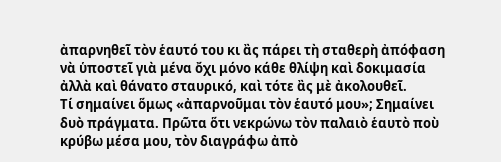ἀπαρνηθεῖ τὸν ἑαυτό του κι ἂς πάρει τὴ σταθερὴ ἀπόφαση νὰ ὑποστεῖ γιὰ μένα ὄχι μόνο κάθε θλίψη καὶ δοκιμασία ἀλλὰ καὶ θάνατο σταυρικό, καὶ τότε ἂς μὲ ἀκολουθεῖ.
Τί σημαίνει ὅμως «ἀπαρνοῦμαι τὸν ἑαυτό μου»; Σημαίνει δυὸ πράγματα. Πρῶτα ὅτι νεκρώνω τὸν παλαιὸ ἑαυτὸ ποὺ κρύβω μέσα μου, τὸν διαγράφω ἀπὸ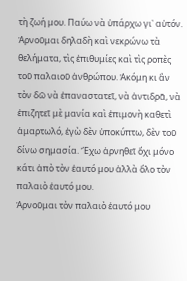τὴ ζωή μου. Παύω νὰ ὑπάρχω γι᾿ αὐτόν. Ἀρνοῦμαι δηλαδὴ καὶ νεκρώνω τὰ θελήματα, τὶς ἐπιθυμίες καὶ τὶς ροπὲς τοῦ παλαιοῦ ἀνθρώπου. Ἀκόμη κι ἂν τὸν δῶ νὰ ἐπαναστατεῖ, νὰ ἀντιδρᾶ, νὰ ἐπιζητεῖ μὲ μανία καὶ ἐπιμονὴ καθετὶ ἁμαρτωλό, ἐγὼ δὲν ὑποκύπτω, δὲν τοῦ δίνω σημασία. Ἔχω ἀρνηθεῖ ὄχι μόνο κάτι ἀπὸ τὸν ἑαυτό μου ἀλλὰ ὅλο τὸν παλαιὸ ἑαυτό μου.
Ἀρνοῦμαι τὸν παλαιὸ ἑαυτό μου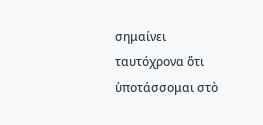σημαίνει ταυτόχρονα ὅτι ὑποτάσσομαι στὸ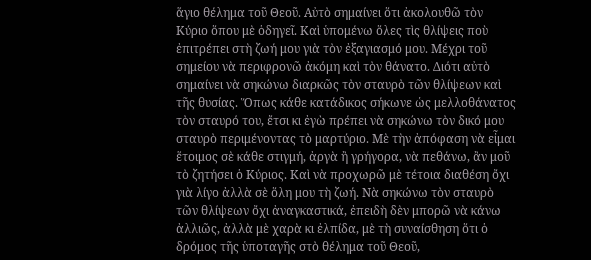ἅγιο θέλημα τοῦ Θεοῦ. Αὐτὸ σημαίνει ὅτι ἀκολουθῶ τὸν Κύριο ὅπου μὲ ὁδηγεῖ. Καὶ ὑπομένω ὅλες τὶς θλίψεις ποὺ ἐπιτρέπει στὴ ζωή μου γιὰ τὸν ἐξαγιασμό μου. Μέχρι τοῦ σημείου νὰ περιφρονῶ ἀκόμη καὶ τὸν θάνατο. Διότι αὐτὸ σημαίνει νὰ σηκώνω διαρκῶς τὸν σταυρὸ τῶν θλίψεων καὶ τῆς θυσίας. Ὅπως κάθε κατάδικος σήκωνε ὡς μελλοθάνατος τὸν σταυρό του, ἔτσι κι ἐγὼ πρέπει νὰ σηκώνω τὸν δικό μου σταυρὸ περιμένοντας τὸ μαρτύριο. Μὲ τὴν ἀπόφαση νὰ εἶμαι ἕτοιμος σὲ κάθε στιγμή, ἀργὰ ἢ γρήγορα, νὰ πεθάνω, ἂν μοῦ τὸ ζητήσει ὁ Κύριος. Καὶ νὰ προχωρῶ μὲ τέτοια διαθέση ὄχι γιὰ λίγο ἀλλὰ σὲ ὅλη μου τὴ ζωή. Νὰ σηκώνω τὸν σταυρὸ τῶν θλίψεων ὄχι ἀναγκαστικά, ἐπειδὴ δὲν μπορῶ νὰ κάνω ἀλλιῶς, ἀλλὰ μὲ χαρὰ κι ἐλπίδα, μὲ τὴ συναίσθηση ὅτι ὁ δρόμος τῆς ὑποταγῆς στὸ θέλημα τοῦ Θεοῦ,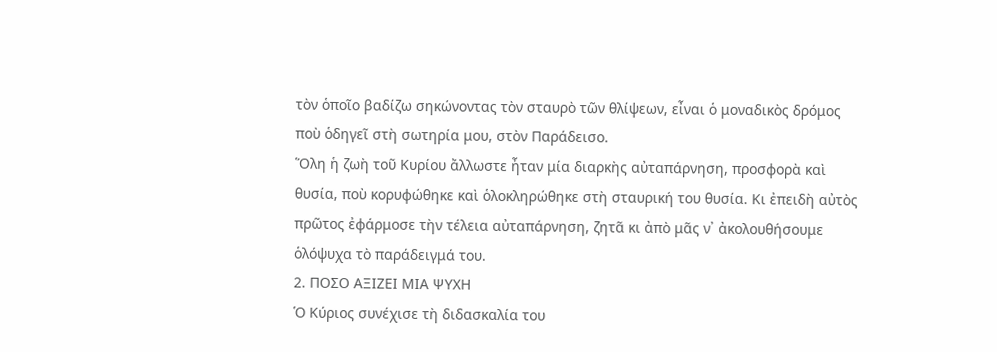τὸν ὁποῖο βαδίζω σηκώνοντας τὸν σταυρὸ τῶν θλίψεων, εἶναι ὁ μοναδικὸς δρόμος ποὺ ὁδηγεῖ στὴ σωτηρία μου, στὸν Παράδεισο.
Ὅλη ἡ ζωὴ τοῦ Κυρίου ἄλλωστε ἦταν μία διαρκὴς αὐταπάρνηση, προσφορὰ καὶ θυσία, ποὺ κορυφώθηκε καὶ ὁλοκληρώθηκε στὴ σταυρική του θυσία. Κι ἐπειδὴ αὐτὸς πρῶτος ἐφάρμοσε τὴν τέλεια αὐταπάρνηση, ζητᾶ κι ἀπὸ μᾶς ν᾿ ἀκολουθήσουμε ὁλόψυχα τὸ παράδειγμά του.
2. ΠΟΣΟ ΑΞΙΖΕΙ ΜΙΑ ΨΥΧΗ
Ὁ Κύριος συνέχισε τὴ διδασκαλία του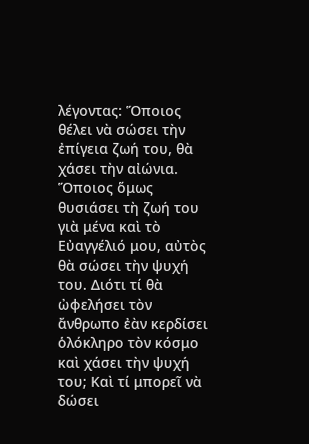λέγοντας: Ὅποιος θέλει νὰ σώσει τὴν ἐπίγεια ζωή του, θὰ χάσει τὴν αἰώνια. Ὅποιος ὅμως θυσιάσει τὴ ζωή του γιὰ μένα καὶ τὸ Εὐαγγέλιό μου, αὐτὸς θὰ σώσει τὴν ψυχή του. Διότι τί θὰ ὠφελήσει τὸν ἄνθρωπο ἐὰν κερδίσει ὁλόκληρο τὸν κόσμο καὶ χάσει τὴν ψυχή του; Καὶ τί μπορεῖ νὰ δώσει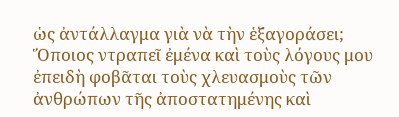ὡς ἀντάλλαγμα γιὰ νὰ τὴν ἑξαγοράσει; Ὅποιος ντραπεῖ ἐμένα καὶ τοὺς λόγους μου ἐπειδὴ φοβᾶται τοὺς χλευασμοὺς τῶν ἀνθρώπων τῆς ἀποστατημένης καὶ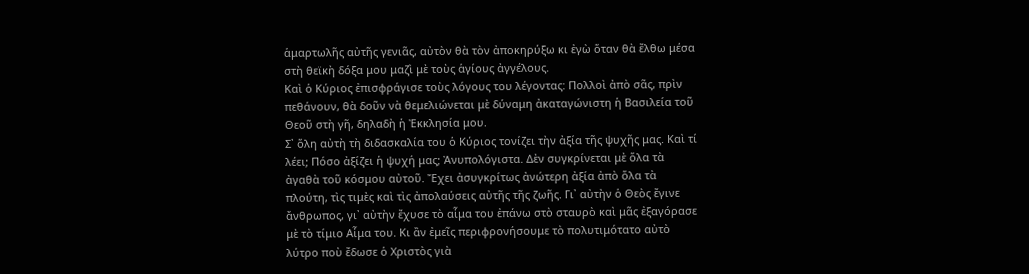ἁμαρτωλῆς αὐτῆς γενιᾶς, αὐτὸν θὰ τὸν ἀποκηρύξω κι ἐγὼ ὅταν θὰ ἔλθω μέσα στὴ θεϊκὴ δόξα μου μαζὶ μὲ τοὺς ἁγίους ἀγγέλους.
Καὶ ὁ Κύριος ἐπισφράγισε τοὺς λόγους του λέγοντας: Πολλοὶ ἀπὸ σᾶς, πρὶν πεθάνουν, θὰ δοῦν νὰ θεμελιώνεται μὲ δύναμη ἀκαταγώνιστη ἡ Βασιλεία τοῦ Θεοῦ στὴ γῆ, δηλαδὴ ἡ Ἐκκλησία μου.
Σ᾿ ὅλη αὐτὴ τὴ διδασκαλία του ὁ Κύριος τονίζει τὴν ἀξία τῆς ψυχῆς μας. Καὶ τί λέει; Πόσο ἀξίζει ἡ ψυχή μας; Ἀνυπολόγιστα. Δὲν συγκρίνεται μὲ ὅλα τὰ ἀγαθὰ τοῦ κόσμου αὐτοῦ. Ἔχει ἀσυγκρίτως ἀνώτερη ἀξία ἀπὸ ὅλα τὰ πλούτη, τὶς τιμὲς καὶ τὶς ἀπολαύσεις αὐτῆς τῆς ζωῆς. Γι᾿ αὐτὴν ὁ Θεὸς ἔγινε ἄνθρωπος, γι᾿ αὐτὴν ἔχυσε τὸ αἷμα του ἐπάνω στὸ σταυρὸ καὶ μᾶς ἐξαγόρασε μὲ τὸ τίμιο Αἷμα του. Κι ἂν ἐμεῖς περιφρονήσουμε τὸ πολυτιμότατο αὐτὸ λύτρο ποὺ ἔδωσε ὁ Χριστὸς γιὰ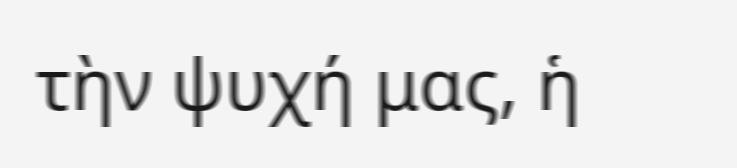τὴν ψυχή μας, ἡ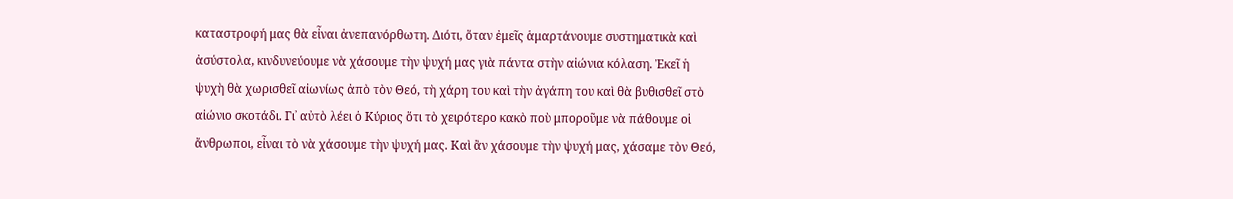καταστροφή μας θὰ εἶναι ἀνεπανόρθωτη. Διότι, ὅταν ἐμεῖς ἁμαρτάνουμε συστηματικὰ καὶ ἀσύστολα, κινδυνεύουμε νὰ χάσουμε τὴν ψυχή μας γιὰ πάντα στὴν αἰώνια κόλαση. Ἐκεῖ ἡ ψυχὴ θὰ χωρισθεῖ αἰωνίως ἀπὸ τὸν Θεό, τὴ χάρη του καὶ τὴν ἀγάπη του καὶ θὰ βυθισθεῖ στὸ αἰώνιο σκοτάδι. Γι᾿ αὐτὸ λέει ὁ Κύριος ὅτι τὸ χειρότερο κακὸ ποὺ μποροῦμε νὰ πάθουμε οἱ ἄνθρωποι, εἶναι τὸ νὰ χάσουμε τὴν ψυχή μας. Καὶ ἂν χάσουμε τὴν ψυχή μας, χάσαμε τὸν Θεό,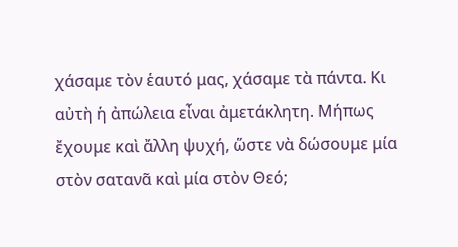χάσαμε τὸν ἑαυτό μας, χάσαμε τὰ πάντα. Κι αὐτὴ ἡ ἀπώλεια εἶναι ἀμετάκλητη. Μήπως ἔχουμε καὶ ἄλλη ψυχή, ὥστε νὰ δώσουμε μία στὸν σατανᾶ καὶ μία στὸν Θεό;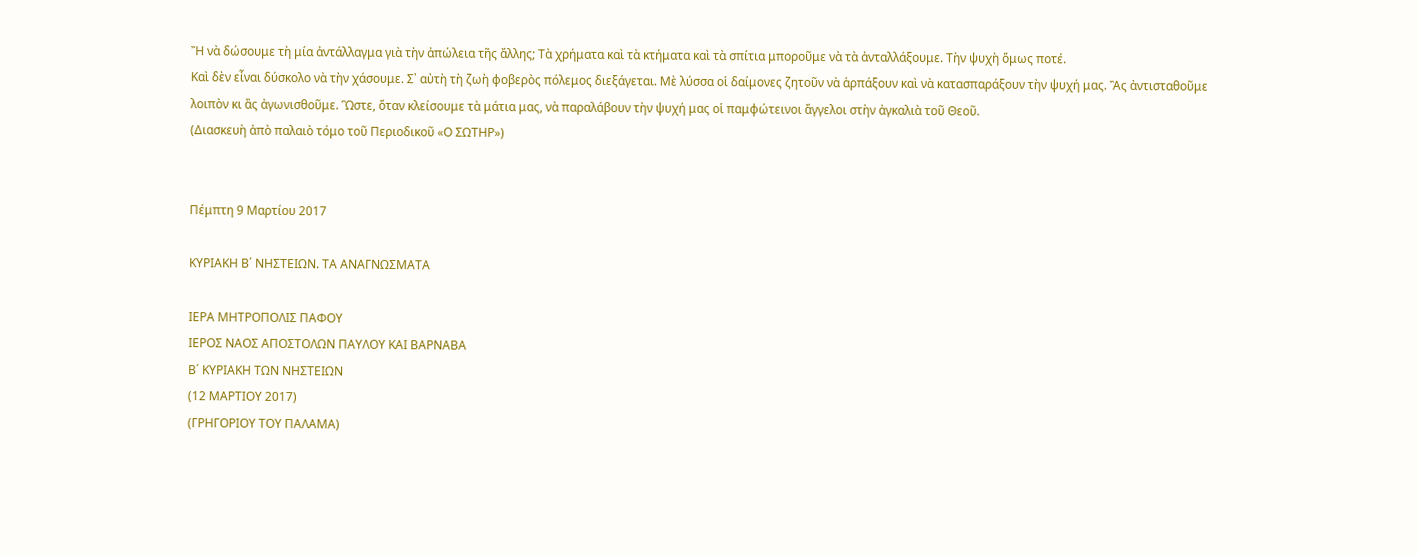Ἢ νὰ δώσουμε τὴ μία ἀντάλλαγμα γιὰ τὴν ἀπώλεια τῆς ἄλλης; Τὰ χρήματα καὶ τὰ κτήματα καὶ τὰ σπίτια μποροῦμε νὰ τὰ ἀνταλλάξουμε. Τὴν ψυχὴ ὅμως ποτέ.
Καὶ δὲν εἶναι δύσκολο νὰ τὴν χάσουμε. Σ᾿ αὐτὴ τὴ ζωὴ φοβερὸς πόλεμος διεξάγεται. Μὲ λύσσα οἱ δαίμονες ζητοῦν νὰ ἁρπάξουν καὶ νὰ κατασπαράξουν τὴν ψυχή μας. Ἂς ἀντισταθοῦμε λοιπὸν κι ἂς ἀγωνισθοῦμε. Ὣστε, ὅταν κλείσουμε τὰ μάτια μας, νὰ παραλάβουν τὴν ψυχή μας οἱ παμφώτεινοι ἄγγελοι στὴν ἀγκαλιὰ τοῦ Θεοῦ.
(Διασκευὴ ἀπὸ παλαιὸ τόμο τοῦ Περιοδικοῦ «Ο ΣΩΤΗΡ»)


Πέμπτη 9 Μαρτίου 2017

ΚΥΡΙΑΚΗ Β΄ ΝΗΣΤΕΙΩΝ. ΤΑ ΑΝΑΓΝΩΣΜΑΤΑ

ΙΕΡΑ ΜΗΤΡΟΠΟΛΙΣ ΠΑΦΟΥ
ΙΕΡΟΣ ΝΑΟΣ ΑΠΟΣΤΟΛΩΝ ΠΑΥΛΟΥ ΚΑΙ ΒΑΡΝΑΒΑ
Β΄ ΚΥΡΙΑΚΗ ΤΩΝ ΝΗΣΤΕΙΩΝ
(12 ΜΑΡΤΙΟΥ 2017)
(ΓΡΗΓΟΡΙΟΥ ΤΟΥ ΠΑΛΑΜΑ)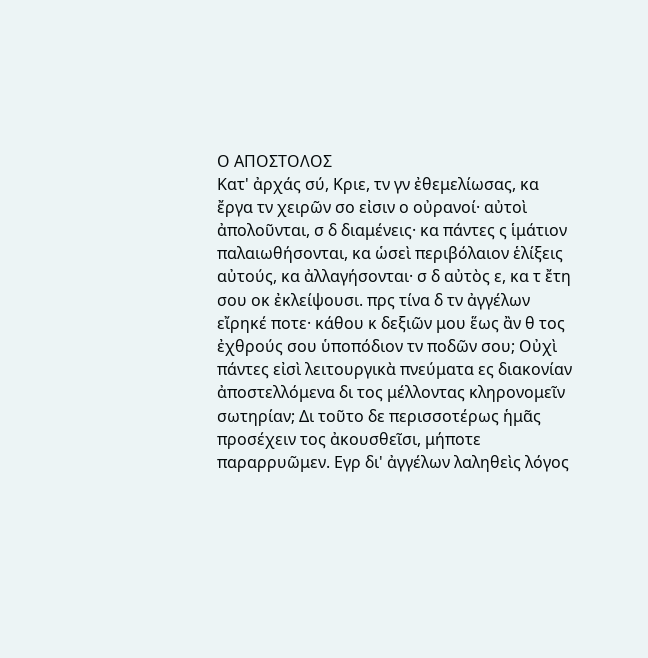Ο ΑΠΟΣΤΟΛΟΣ
Κατ' ἀρχάς σύ, Κριε, τν γν ἐθεμελίωσας, κα ἔργα τν χειρῶν σο εἰσιν ο οὐρανοί· αὐτοὶ ἀπολοῦνται, σ δ διαμένεις· κα πάντες ς ἱμάτιον παλαιωθήσονται, κα ὡσεὶ περιβόλαιον ἑλίξεις αὐτούς, κα ἀλλαγήσονται· σ δ αὐτὸς ε, κα τ ἔτη σου οκ ἐκλείψουσι. πρς τίνα δ τν ἀγγέλων εἴρηκέ ποτε· κάθου κ δεξιῶν μου ἕως ἂν θ τος ἐχθρούς σου ὑποπόδιον τν ποδῶν σου; Οὐχὶ πάντες εἰσὶ λειτουργικὰ πνεύματα ες διακονίαν ἀποστελλόμενα δι τος μέλλοντας κληρονομεῖν σωτηρίαν; Δι τοῦτο δε περισσοτέρως ἡμᾶς προσέχειν τος ἀκουσθεῖσι, μήποτε παραρρυῶμεν. Εγρ δι' ἀγγέλων λαληθεὶς λόγος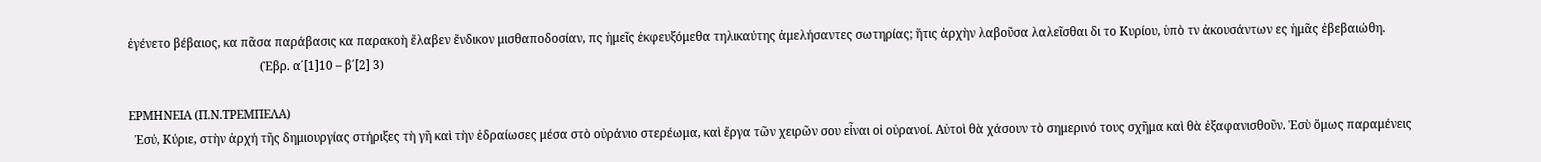ἐγένετο βέβαιος, κα πᾶσα παράβασις κα παρακοὴ ἔλαβεν ἔνδικον μισθαποδοσίαν, πς ἡμεῖς ἐκφευξόμεθα τηλικαύτης ἀμελήσαντες σωτηρίας; ἥτις ἀρχὴν λαβοῦσα λαλεῖσθαι δι το Κυρίου, ὑπὸ τν ἀκουσάντων ες ἡμᾶς ἐβεβαιώθη.
                                            (Ἑβρ. α΄[1]10 – β΄[2] 3)

ΕΡΜΗΝΕΙΑ (Π.Ν.ΤΡΕΜΠΕΛΑ)
  Ἐσύ, Κύριε, στὴν ἀρχή τῆς δημιουργίας στήριξες τὴ γῆ καὶ τὴν ἑδραίωσες μέσα στὸ οὐράνιο στερέωμα, καὶ ἔργα τῶν χειρῶν σου εἶναι οἱ οὐρανοί. Αὐτοὶ θὰ χάσουν τὸ σημερινό τους σχῆμα καὶ θὰ ἐξαφανισθοῦν. Ἐσὺ ὅμως παραμένεις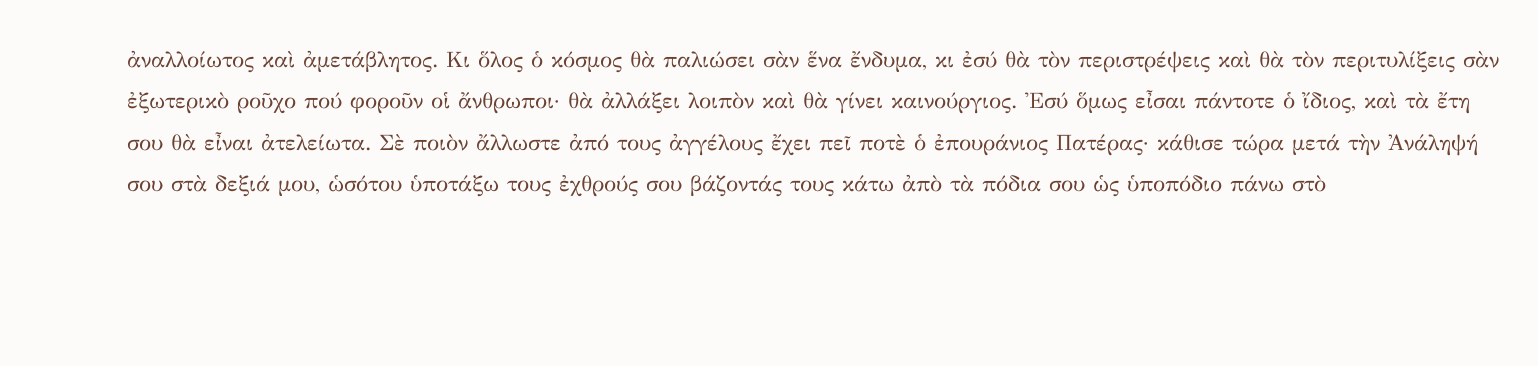ἀναλλοίωτος καὶ ἀμετάβλητος. Κι ὅλος ὁ κόσμος θὰ παλιώσει σὰν ἕνα ἔνδυμα, κι ἐσύ θὰ τὸν περιστρέψεις καὶ θὰ τὸν περιτυλίξεις σὰν ἐξωτερικὸ ροῦχο πού φοροῦν οἱ ἄνθρωποι· θὰ ἀλλάξει λοιπὸν καὶ θὰ γίνει καινούργιος. Ἐσύ ὅμως εἶσαι πάντοτε ὁ ἴδιος, καὶ τὰ ἔτη σου θὰ εἶναι ἀτελείωτα. Σὲ ποιὸν ἄλλωστε ἀπό τους ἀγγέλους ἔχει πεῖ ποτὲ ὁ ἐπουράνιος Πατέρας· κάθισε τώρα μετά τὴν Ἀνάληψή σου στὰ δεξιά μου, ὡσότου ὑποτάξω τους ἐχθρούς σου βάζοντάς τους κάτω ἀπὸ τὰ πόδια σου ὡς ὑποπόδιο πάνω στὸ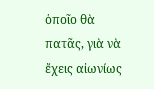ὁποῖο θὰ πατᾶς, γιὰ νὰ ἔχεις αἰωνίως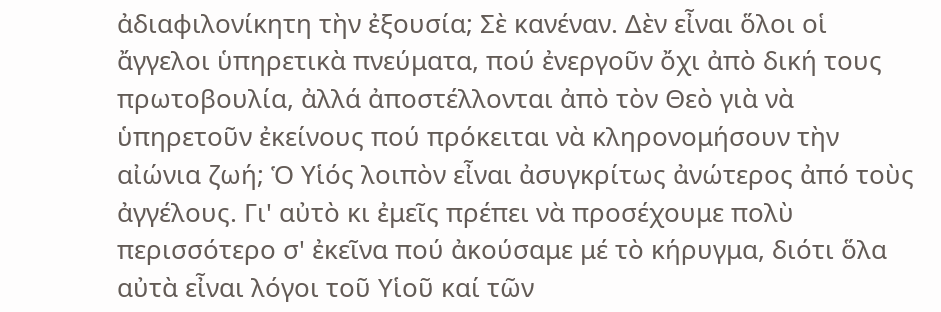ἀδιαφιλονίκητη τὴν ἐξουσία; Σὲ κανέναν. Δὲν εἶναι ὅλοι οἱ ἄγγελοι ὑπηρετικὰ πνεύματα, πού ἐνεργοῦν ὄχι ἀπὸ δική τους πρωτοβουλία, ἀλλά ἀποστέλλονται ἀπὸ τὸν Θεὸ γιὰ νὰ ὑπηρετοῦν ἐκείνους πού πρόκειται νὰ κληρονομήσουν τὴν αἰώνια ζωή; Ὁ Υἱός λοιπὸν εἶναι ἀσυγκρίτως ἀνώτερος ἀπό τοὺς ἀγγέλους. Γι' αὐτὸ κι ἐμεῖς πρέπει νὰ προσέχουμε πολὺ περισσότερο σ' ἐκεῖνα πού ἀκούσαμε μέ τὸ κήρυγμα, διότι ὅλα αὐτὰ εἶναι λόγοι τοῦ Υἱοῦ καί τῶν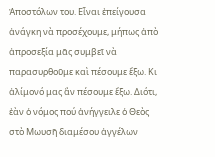Ἀποστόλων του. Εἶναι ἐπείγουσα ἀνάγκη νὰ προσέχουμε, μήπως ἀπὸ ἀπροσεξία μᾶς συμβεῖ νὰ παρασυρθοῦμε καὶ πέσουμε ἔξω. Κι ἀλίμονό μας ἂν πέσουμε ἔξω. Διότι, ἐὰν ὁ νόμος πού ἀνήγγειλε ὁ Θεὸς στὸ Μωυσῆ διαμέσου ἀγγέλων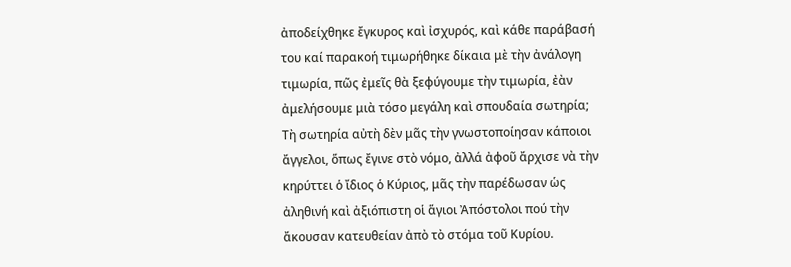ἀποδείχθηκε ἔγκυρος καὶ ἰσχυρός, καὶ κάθε παράβασή του καί παρακοή τιμωρήθηκε δίκαια μὲ τὴν ἀνάλογη τιμωρία, πῶς ἐμεῖς θὰ ξεφύγουμε τὴν τιμωρία, ἐὰν ἀμελήσουμε μιὰ τόσο μεγάλη καὶ σπουδαία σωτηρία; Τὴ σωτηρία αὐτὴ δὲν μᾶς τὴν γνωστοποίησαν κάποιοι ἄγγελοι, ὅπως ἔγινε στὸ νόμο, ἀλλά ἀφοῦ ἄρχισε νὰ τὴν κηρύττει ὁ ἴδιος ὁ Κύριος, μᾶς τὴν παρέδωσαν ὡς ἀληθινή καὶ ἀξιόπιστη οἱ ἅγιοι Ἀπόστολοι πού τὴν ἄκουσαν κατευθείαν ἀπὸ τὸ στόμα τοῦ Κυρίου.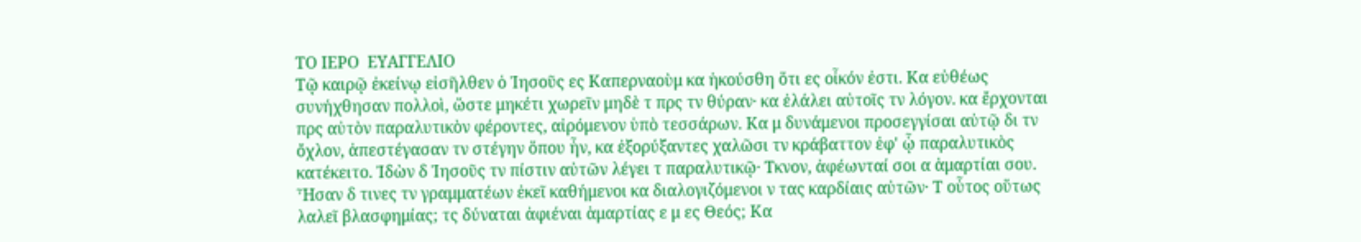ΤΟ ΙΕΡΟ  ΕΥΑΓΓΕΛΙΟ
Τῷ καιρῷ ἐκείνῳ εἰσῆλθεν ὁ Ἰησοῦς ες Καπερναοὺμ κα ἠκούσθη ὅτι ες οἶκόν ἐστι. Κα εὐθέως συνήχθησαν πολλοὶ, ὥστε μηκέτι χωρεῖν μηδὲ τ πρς τν θύραν· κα ἐλάλει αὐτοῖς τν λόγον. κα ἔρχονται πρς αὐτὸν παραλυτικὸν φέροντες, αἰρόμενον ὑπὸ τεσσάρων. Κα μ δυνάμενοι προσεγγίσαι αὐτῷ δι τν ὄχλον, ἀπεστέγασαν τν στέγην ὅπου ἦν, κα ἐξορύξαντες χαλῶσι τν κράβαττον ἐφ' ᾧ παραλυτικὸς κατέκειτο. Ἰδὼν δ Ἰησοῦς τν πίστιν αὐτῶν λέγει τ παραλυτικῷ· Τκνον, ἀφέωνταί σοι α ἁμαρτίαι σου. Ἦσαν δ τινες τν γραμματέων ἐκεῖ καθήμενοι κα διαλογιζόμενοι ν τας καρδίαις αὐτῶν· Τ οὗτος οὕτως λαλεῖ βλασφημίας; τς δύναται ἀφιέναι ἁμαρτίας ε μ ες Θεός; Κα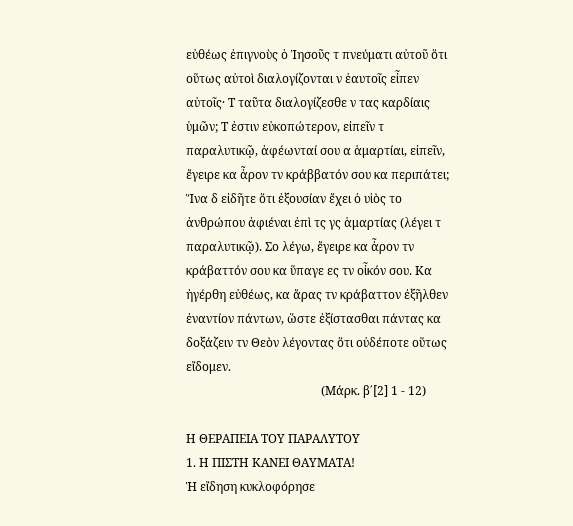εὐθέως ἐπιγνοὺς ὁ Ἰησοῦς τ πνεύματι αὐτοῦ ὅτι οὕτως αὐτοὶ διαλογίζονται ν ἑαυτοῖς εἶπεν αὐτοῖς· Τ ταῦτα διαλογίζεσθε ν τας καρδίαις ὑμῶν; Τ ἐστιν εὐκοπώτερον, εἰπεῖν τ παραλυτικῷ, ἀφέωνταί σου α ἁμαρτίαι, εἰπεῖν, ἔγειρε κα ἆρον τν κράββατόν σου κα περιπάτει; Ἵνα δ εἰδῆτε ὅτι ἐξουσίαν ἔχει ὁ υἱὸς το ἀνθρώπου ἀφιέναι ἐπὶ τς γς ἁμαρτίας (λέγει τ παραλυτικῷ). Σο λέγω, ἔγειρε κα ἆρον τν κράβαττόν σου κα ὕπαγε ες τν οἶκόν σου. Κα ἠγέρθη εὐθέως, κα ἄρας τν κράβαττον ἐξῆλθεν ἐναντίον πάντων, ὥστε ἐξίστασθαι πάντας κα δοξάζειν τν Θεὸν λέγοντας ὅτι οὐδέποτε οὕτως εἴδομεν.
                                             (Μάρκ. β΄[2] 1 - 12)

Η ΘΕΡΑΠΕΙΑ ΤΟΥ ΠΑΡΑΛΥΤΟΥ
1. Η ΠΙΣΤΗ ΚΑΝΕΙ ΘΑΥΜΑΤΑ!
Ἡ εἴδηση κυκλοφόρησε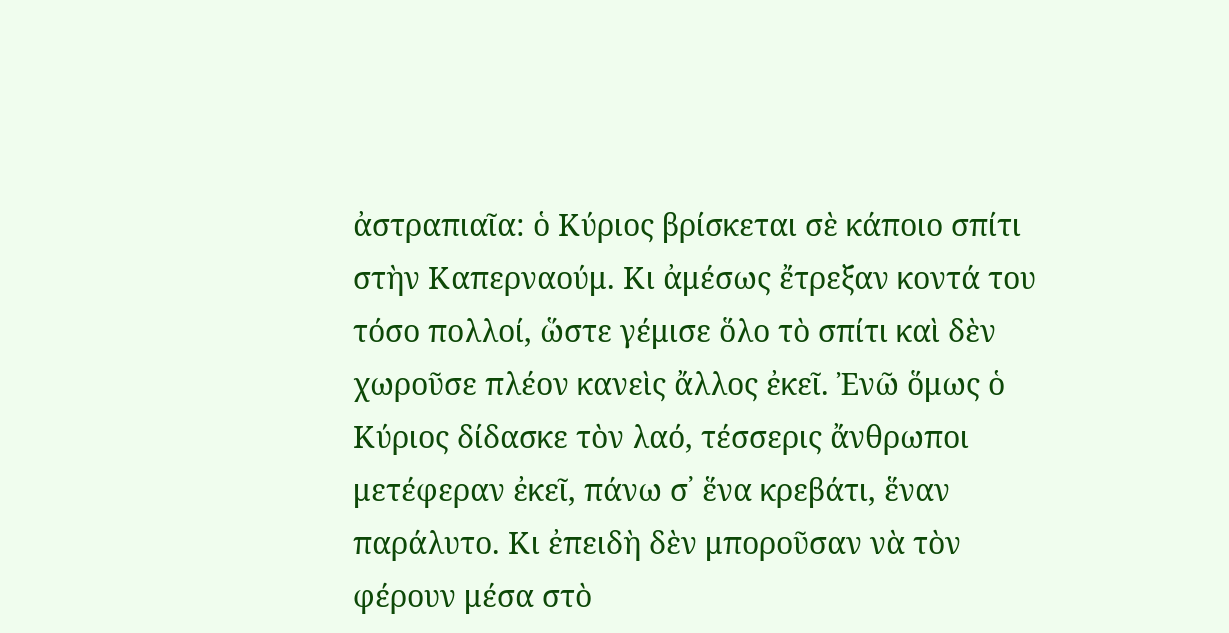ἀστραπιαῖα: ὁ Κύριος βρίσκεται σὲ κάποιο σπίτι στὴν Καπερναούμ. Κι ἀμέσως ἔτρεξαν κοντά του τόσο πολλοί, ὥστε γέμισε ὅλο τὸ σπίτι καὶ δὲν χωροῦσε πλέον κανεὶς ἄλλος ἐκεῖ. Ἐνῶ ὅμως ὁ Κύριος δίδασκε τὸν λαό, τέσσερις ἄνθρωποι μετέφεραν ἐκεῖ, πάνω σ᾿ ἕνα κρεβάτι, ἕναν παράλυτο. Κι ἐπειδὴ δὲν μποροῦσαν νὰ τὸν φέρουν μέσα στὸ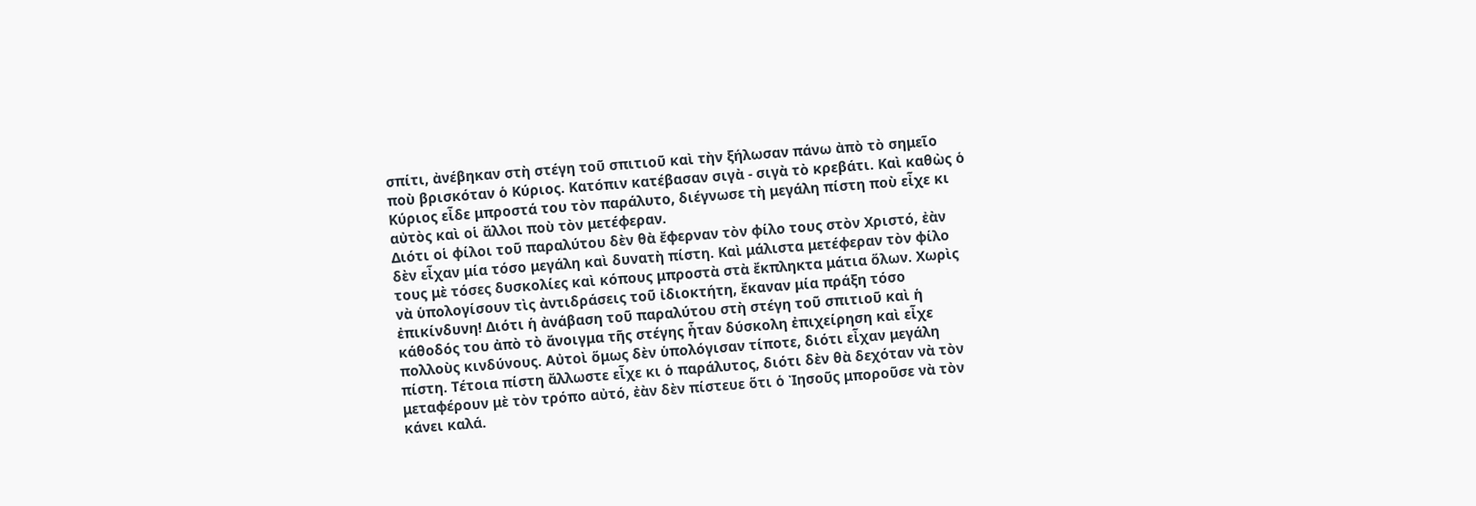σπίτι, ἀνέβηκαν στὴ στέγη τοῦ σπιτιοῦ καὶ τὴν ξήλωσαν πάνω ἀπὸ τὸ σημεῖο ποὺ βρισκόταν ὁ Κύριος. Κατόπιν κατέβασαν σιγὰ - σιγὰ τὸ κρεβάτι. Καὶ καθὼς ὁ Κύριος εἶδε μπροστά του τὸν παράλυτο, διέγνωσε τὴ μεγάλη πίστη ποὺ εἶχε κι αὐτὸς καὶ οἱ ἄλλοι ποὺ τὸν μετέφεραν.
Διότι οἱ φίλοι τοῦ παραλύτου δὲν θὰ ἔφερναν τὸν φίλο τους στὸν Χριστό, ἐὰν δὲν εἶχαν μία τόσο μεγάλη καὶ δυνατὴ πίστη. Καὶ μάλιστα μετέφεραν τὸν φίλο τους μὲ τόσες δυσκολίες καὶ κόπους μπροστὰ στὰ ἔκπληκτα μάτια ὅλων. Χωρὶς νὰ ὑπολογίσουν τὶς ἀντιδράσεις τοῦ ἰδιοκτήτη, ἔκαναν μία πράξη τόσο ἐπικίνδυνη! Διότι ἡ ἀνάβαση τοῦ παραλύτου στὴ στέγη τοῦ σπιτιοῦ καὶ ἡ κάθοδός του ἀπὸ τὸ ἄνοιγμα τῆς στέγης ἦταν δύσκολη ἐπιχείρηση καὶ εἶχε πολλοὺς κινδύνους. Αὐτοὶ ὅμως δὲν ὑπολόγισαν τίποτε, διότι εἶχαν μεγάλη πίστη. Τέτοια πίστη ἄλλωστε εἶχε κι ὁ παράλυτος, διότι δὲν θὰ δεχόταν νὰ τὸν μεταφέρουν μὲ τὸν τρόπο αὐτό, ἐὰν δὲν πίστευε ὅτι ὁ Ἰησοῦς μποροῦσε νὰ τὸν κάνει καλά.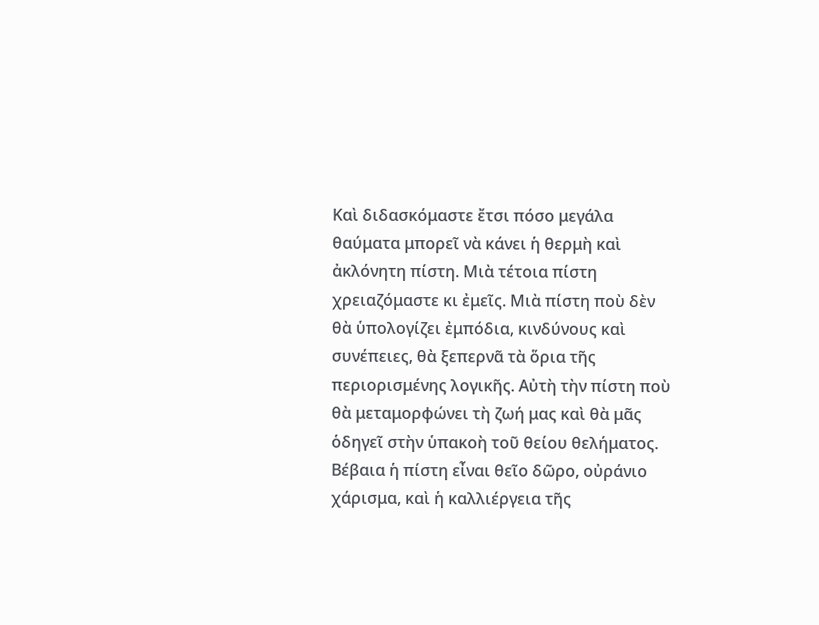Καὶ διδασκόμαστε ἔτσι πόσο μεγάλα θαύματα μπορεῖ νὰ κάνει ἡ θερμὴ καὶ ἀκλόνητη πίστη. Μιὰ τέτοια πίστη χρειαζόμαστε κι ἐμεῖς. Μιὰ πίστη ποὺ δὲν θὰ ὑπολογίζει ἐμπόδια, κινδύνους καὶ συνέπειες, θὰ ξεπερνᾶ τὰ ὅρια τῆς περιορισμένης λογικῆς. Αὐτὴ τὴν πίστη ποὺ θὰ μεταμορφώνει τὴ ζωή μας καὶ θὰ μᾶς ὁδηγεῖ στὴν ὑπακοὴ τοῦ θείου θελήματος. Βέβαια ἡ πίστη εἶναι θεῖο δῶρο, οὐράνιο χάρισμα, καὶ ἡ καλλιέργεια τῆς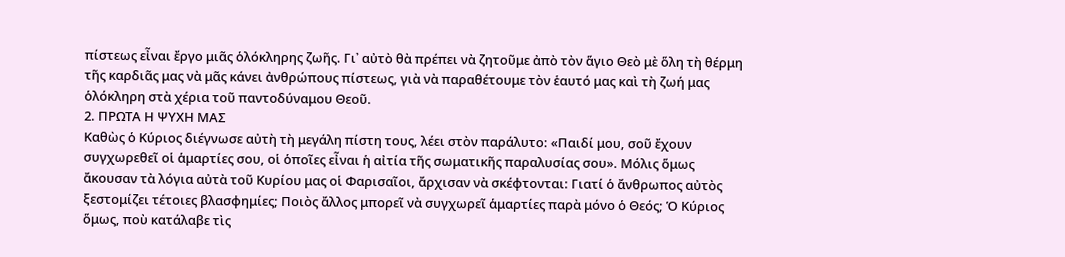πίστεως εἶναι ἔργο μιᾶς ὁλόκληρης ζωῆς. Γι᾿ αὐτὸ θὰ πρέπει νὰ ζητοῦμε ἀπὸ τὸν ἅγιο Θεὸ μὲ ὅλη τὴ θέρμη τῆς καρδιᾶς μας νὰ μᾶς κάνει ἀνθρώπους πίστεως, γιὰ νὰ παραθέτουμε τὸν ἑαυτό μας καὶ τὴ ζωή μας ὁλόκληρη στὰ χέρια τοῦ παντοδύναμου Θεοῦ.
2. ΠΡΩΤΑ Η ΨΥΧΗ ΜΑΣ
Καθὼς ὁ Κύριος διέγνωσε αὐτὴ τὴ μεγάλη πίστη τους, λέει στὸν παράλυτο: «Παιδί μου, σοῦ ἔχουν συγχωρεθεῖ οἱ ἁμαρτίες σου, οἱ ὁποῖες εἶναι ἡ αἰτία τῆς σωματικῆς παραλυσίας σου». Μόλις ὅμως ἄκουσαν τὰ λόγια αὐτὰ τοῦ Κυρίου μας οἱ Φαρισαῖοι, ἄρχισαν νὰ σκέφτονται: Γιατί ὁ ἄνθρωπος αὐτὸς ξεστομίζει τέτοιες βλασφημίες; Ποιὸς ἄλλος μπορεῖ νὰ συγχωρεῖ ἁμαρτίες παρὰ μόνο ὁ Θεός; Ὁ Κύριος ὅμως, ποὺ κατάλαβε τὶς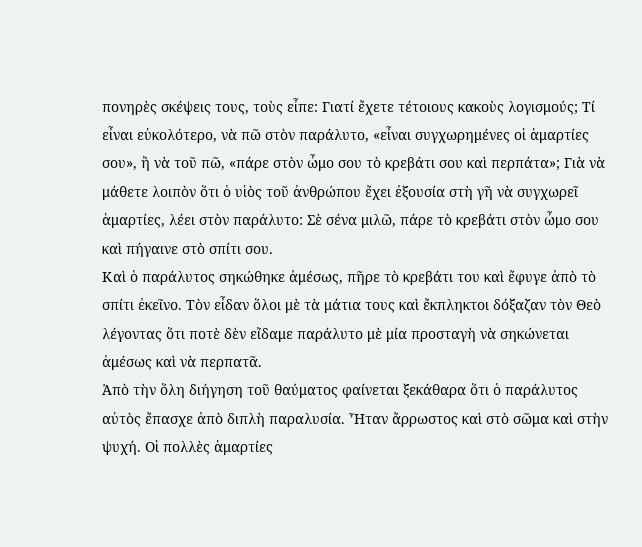πονηρὲς σκέψεις τους, τοὺς εἶπε: Γιατί ἔχετε τέτοιους κακοὺς λογισμούς; Τί εἶναι εὐκολότερο, νὰ πῶ στὸν παράλυτο, «εἶναι συγχωρημένες οἱ ἁμαρτίες σου», ἢ νὰ τοῦ πῶ, «πάρε στὸν ὦμο σου τὸ κρεβάτι σου καὶ περπάτα»; Γιὰ νὰ μάθετε λοιπὸν ὅτι ὁ υἱὸς τοῦ ἀνθρώπου ἔχει ἐξουσία στὴ γῆ νὰ συγχωρεῖ ἁμαρτίες, λέει στὸν παράλυτο: Σὲ σένα μιλῶ, πάρε τὸ κρεβάτι στὸν ὦμο σου καὶ πήγαινε στὸ σπίτι σου.
Καὶ ὁ παράλυτος σηκώθηκε ἀμέσως, πῆρε τὸ κρεβάτι του καὶ ἔφυγε ἀπὸ τὸ σπίτι ἐκεῖνο. Τὸν εἶδαν ὅλοι μὲ τὰ μάτια τους καὶ ἔκπληκτοι δόξαζαν τὸν Θεὸ λέγοντας ὅτι ποτὲ δὲν εἴδαμε παράλυτο μὲ μία προσταγὴ νὰ σηκώνεται ἀμέσως καὶ νὰ περπατᾶ.
Ἀπὸ τὴν ὅλη διήγηση τοῦ θαύματος φαίνεται ξεκάθαρα ὅτι ὁ παράλυτος αὐτὸς ἔπασχε ἀπὸ διπλὴ παραλυσία. Ἦταν ἄρρωστος καὶ στὸ σῶμα καὶ στὴν ψυχή. Οἱ πολλὲς ἁμαρτίες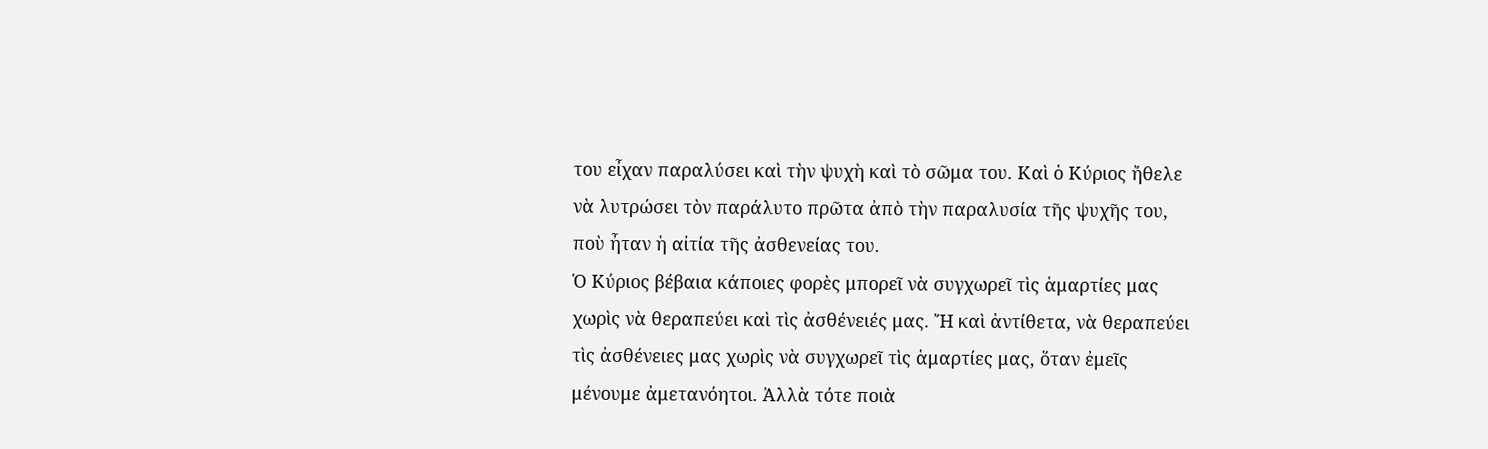του εἶχαν παραλύσει καὶ τὴν ψυχὴ καὶ τὸ σῶμα του. Καὶ ὁ Κύριος ἤθελε νὰ λυτρώσει τὸν παράλυτο πρῶτα ἀπὸ τὴν παραλυσία τῆς ψυχῆς του, ποὺ ἦταν ἡ αἰτία τῆς ἀσθενείας του.
Ὁ Κύριος βέβαια κάποιες φορὲς μπορεῖ νὰ συγχωρεῖ τὶς ἁμαρτίες μας χωρὶς νὰ θεραπεύει καὶ τὶς ἀσθένειές μας. Ἤ καὶ ἀντίθετα, νὰ θεραπεύει τὶς ἀσθένειες μας χωρὶς νὰ συγχωρεῖ τὶς ἁμαρτίες μας, ὅταν ἐμεῖς μένουμε ἀμετανόητοι. Ἀλλὰ τότε ποιὰ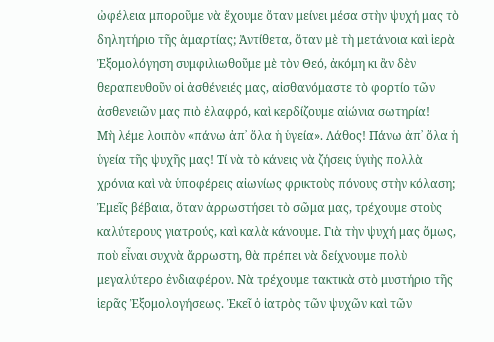ὠφέλεια μποροῦμε νὰ ἔχουμε ὅταν μείνει μέσα στὴν ψυχή μας τὸ δηλητήριο τῆς ἁμαρτίας; Ἀντίθετα, ὅταν μὲ τὴ μετάνοια καὶ ἱερὰ Ἐξομολόγηση συμφιλιωθοῦμε μὲ τὸν Θεό, ἀκόμη κι ἂν δὲν θεραπευθοῦν οἱ ἀσθένειές μας, αἰσθανόμαστε τὸ φορτίο τῶν ἀσθενειῶν μας πιὸ ἐλαφρό, καὶ κερδίζουμε αἰώνια σωτηρία!
Μὴ λέμε λοιπὸν «πάνω ἀπ᾿ ὅλα ἡ ὑγεία». Λάθος! Πάνω ἀπ᾿ ὅλα ἡ ὑγεία τῆς ψυχῆς μας! Τί νὰ τὸ κάνεις νὰ ζήσεις ὑγιὴς πολλὰ χρόνια καὶ νὰ ὑποφέρεις αἰωνίως φρικτοὺς πόνους στὴν κόλαση; Ἐμεῖς βέβαια, ὅταν ἀρρωστήσει τὸ σῶμα μας, τρέχουμε στοὺς καλύτερους γιατρούς, καὶ καλὰ κάνουμε. Γιὰ τὴν ψυχή μας ὅμως, ποὺ εἶναι συχνὰ ἄρρωστη, θὰ πρέπει νὰ δείχνουμε πολὺ μεγαλύτερο ἐνδιαφέρον. Νὰ τρέχουμε τακτικὰ στὸ μυστήριο τῆς ἱερᾶς Ἐξομολογήσεως. Ἐκεῖ ὁ ἰατρὸς τῶν ψυχῶν καὶ τῶν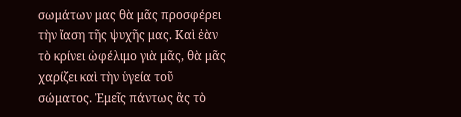σωμάτων μας θὰ μᾶς προσφέρει τὴν ἴαση τῆς ψυχῆς μας. Καὶ ἐὰν τὸ κρίνει ὠφέλιμο γιὰ μᾶς, θὰ μᾶς χαρίζει καὶ τὴν ὑγεία τοῦ σώματος. Ἐμεῖς πάντως ἂς τὸ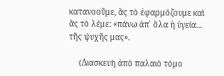κατανοοῦμε, ἂς τὸ ἐφαρμόζουμε καὶ ἂς τὸ λέμε: «πάνω ἀπ᾿ ὅλα ἡ ὑγεία... τῆς ψυχῆς μας».

     (Διασκευὴ ἀπὸ παλαιὸ τόμο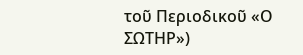τοῦ Περιοδικοῦ «Ο ΣΩΤΗΡ»)